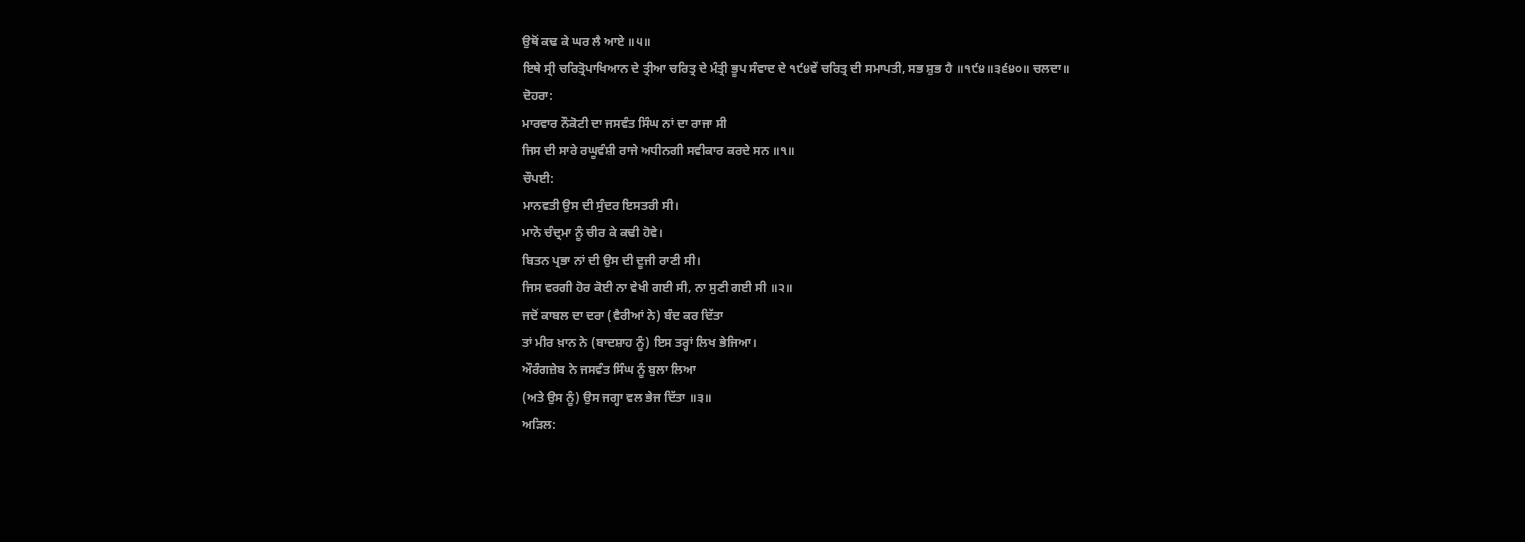ਉਥੋਂ ਕਢ ਕੇ ਘਰ ਲੈ ਆਏ ॥੫॥
ਇਥੇ ਸ੍ਰੀ ਚਰਿਤ੍ਰੋਪਾਖਿਆਨ ਦੇ ਤ੍ਰੀਆ ਚਰਿਤ੍ਰ ਦੇ ਮੰਤ੍ਰੀ ਭੂਪ ਸੰਵਾਦ ਦੇ ੧੯੪ਵੇਂ ਚਰਿਤ੍ਰ ਦੀ ਸਮਾਪਤੀ, ਸਭ ਸ਼ੁਭ ਹੈ ॥੧੯੪॥੩੬੪੦॥ ਚਲਦਾ॥
ਦੋਹਰਾ:
ਮਾਰਵਾਰ ਨੌਕੋਟੀ ਦਾ ਜਸਵੰਤ ਸਿੰਘ ਨਾਂ ਦਾ ਰਾਜਾ ਸੀ
ਜਿਸ ਦੀ ਸਾਰੇ ਰਘੂਵੰਸ਼ੀ ਰਾਜੇ ਅਧੀਨਗੀ ਸਵੀਕਾਰ ਕਰਦੇ ਸਨ ॥੧॥
ਚੌਪਈ:
ਮਾਨਵਤੀ ਉਸ ਦੀ ਸੁੰਦਰ ਇਸਤਰੀ ਸੀ।
ਮਾਨੋ ਚੰਦ੍ਰਮਾ ਨੂੰ ਚੀਰ ਕੇ ਕਢੀ ਹੋਵੇ।
ਬਿਤਨ ਪ੍ਰਭਾ ਨਾਂ ਦੀ ਉਸ ਦੀ ਦੂਜੀ ਰਾਣੀ ਸੀ।
ਜਿਸ ਵਰਗੀ ਹੋਰ ਕੋਈ ਨਾ ਵੇਖੀ ਗਈ ਸੀ, ਨਾ ਸੁਣੀ ਗਈ ਸੀ ॥੨॥
ਜਦੋਂ ਕਾਬਲ ਦਾ ਦਰਾ (ਵੈਰੀਆਂ ਨੇ) ਬੰਦ ਕਰ ਦਿੱਤਾ
ਤਾਂ ਮੀਰ ਖ਼ਾਨ ਨੇ (ਬਾਦਸ਼ਾਹ ਨੂੰ) ਇਸ ਤਰ੍ਹਾਂ ਲਿਖ ਭੇਜਿਆ।
ਔਰੰਗਜ਼ੇਬ ਨੇ ਜਸਵੰਤ ਸਿੰਘ ਨੂੰ ਬੁਲਾ ਲਿਆ
(ਅਤੇ ਉਸ ਨੂੰ) ਉਸ ਜਗ੍ਹਾ ਵਲ ਭੇਜ ਦਿੱਤਾ ॥੩॥
ਅੜਿਲ: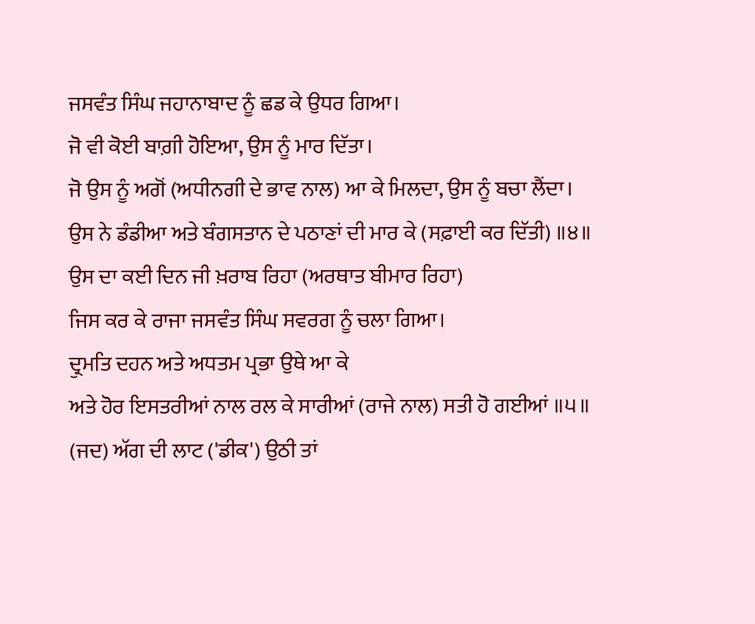ਜਸਵੰਤ ਸਿੰਘ ਜਹਾਨਾਬਾਦ ਨੂੰ ਛਡ ਕੇ ਉਧਰ ਗਿਆ।
ਜੋ ਵੀ ਕੋਈ ਬਾਗ਼ੀ ਹੋਇਆ, ਉਸ ਨੂੰ ਮਾਰ ਦਿੱਤਾ।
ਜੋ ਉਸ ਨੂੰ ਅਗੋਂ (ਅਧੀਨਗੀ ਦੇ ਭਾਵ ਨਾਲ) ਆ ਕੇ ਮਿਲਦਾ, ਉਸ ਨੂੰ ਬਚਾ ਲੈਂਦਾ।
ਉਸ ਨੇ ਡੰਡੀਆ ਅਤੇ ਬੰਗਸਤਾਨ ਦੇ ਪਠਾਣਾਂ ਦੀ ਮਾਰ ਕੇ (ਸਫ਼ਾਈ ਕਰ ਦਿੱਤੀ) ॥੪॥
ਉਸ ਦਾ ਕਈ ਦਿਨ ਜੀ ਖ਼ਰਾਬ ਰਿਹਾ (ਅਰਥਾਤ ਬੀਮਾਰ ਰਿਹਾ)
ਜਿਸ ਕਰ ਕੇ ਰਾਜਾ ਜਸਵੰਤ ਸਿੰਘ ਸਵਰਗ ਨੂੰ ਚਲਾ ਗਿਆ।
ਦ੍ਰੁਮਤਿ ਦਹਨ ਅਤੇ ਅਧਤਮ ਪ੍ਰਭਾ ਉਥੇ ਆ ਕੇ
ਅਤੇ ਹੋਰ ਇਸਤਰੀਆਂ ਨਾਲ ਰਲ ਕੇ ਸਾਰੀਆਂ (ਰਾਜੇ ਨਾਲ) ਸਤੀ ਹੋ ਗਈਆਂ ॥੫॥
(ਜਦ) ਅੱਗ ਦੀ ਲਾਟ ('ਡੀਕ') ਉਠੀ ਤਾਂ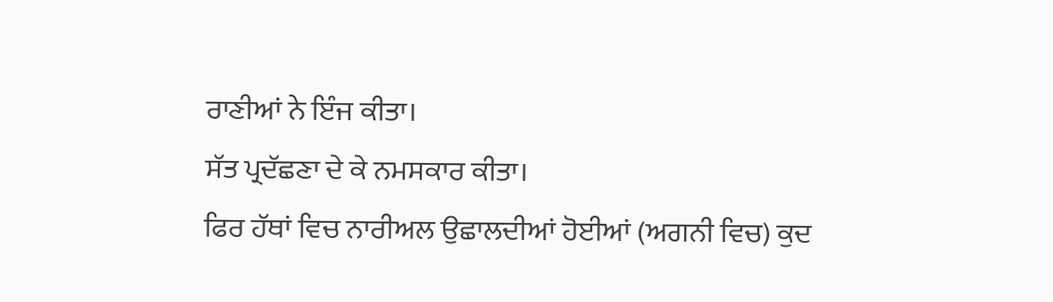ਰਾਣੀਆਂ ਨੇ ਇੰਜ ਕੀਤਾ।
ਸੱਤ ਪ੍ਰਦੱਛਣਾ ਦੇ ਕੇ ਨਮਸਕਾਰ ਕੀਤਾ।
ਫਿਰ ਹੱਥਾਂ ਵਿਚ ਨਾਰੀਅਲ ਉਛਾਲਦੀਆਂ ਹੋਈਆਂ (ਅਗਨੀ ਵਿਚ) ਕੁਦ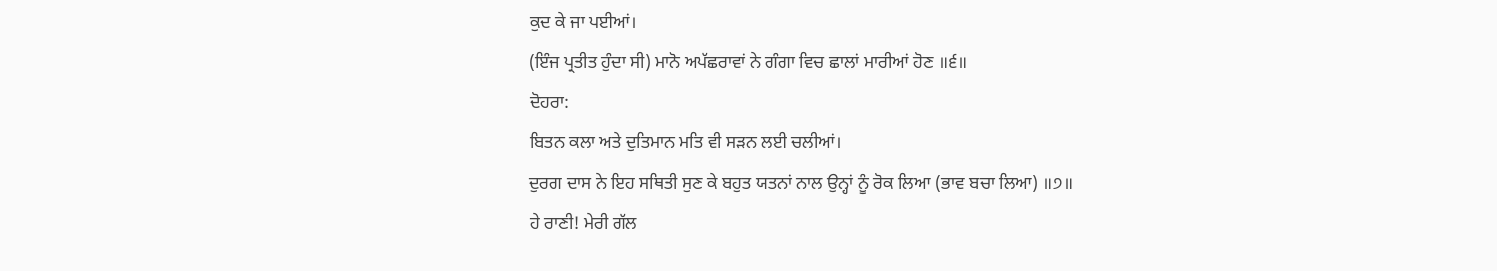ਕੁਦ ਕੇ ਜਾ ਪਈਆਂ।
(ਇੰਜ ਪ੍ਰਤੀਤ ਹੁੰਦਾ ਸੀ) ਮਾਨੋ ਅਪੱਛਰਾਵਾਂ ਨੇ ਗੰਗਾ ਵਿਚ ਛਾਲਾਂ ਮਾਰੀਆਂ ਹੋਣ ॥੬॥
ਦੋਹਰਾ:
ਬਿਤਨ ਕਲਾ ਅਤੇ ਦੁਤਿਮਾਨ ਮਤਿ ਵੀ ਸੜਨ ਲਈ ਚਲੀਆਂ।
ਦੁਰਗ ਦਾਸ ਨੇ ਇਹ ਸਥਿਤੀ ਸੁਣ ਕੇ ਬਹੁਤ ਯਤਨਾਂ ਨਾਲ ਉਨ੍ਹਾਂ ਨੂੰ ਰੋਕ ਲਿਆ (ਭਾਵ ਬਚਾ ਲਿਆ) ॥੭॥
ਹੇ ਰਾਣੀ! ਮੇਰੀ ਗੱਲ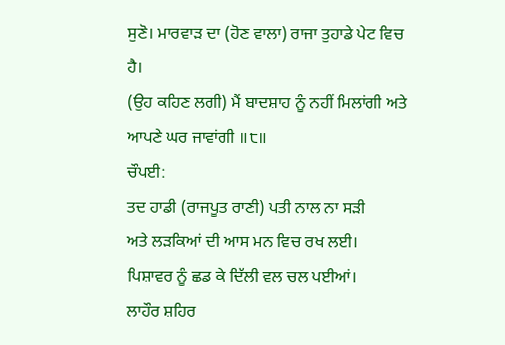ਸੁਣੋ। ਮਾਰਵਾੜ ਦਾ (ਹੋਣ ਵਾਲਾ) ਰਾਜਾ ਤੁਹਾਡੇ ਪੇਟ ਵਿਚ ਹੈ।
(ਉਹ ਕਹਿਣ ਲਗੀ) ਮੈਂ ਬਾਦਸ਼ਾਹ ਨੂੰ ਨਹੀਂ ਮਿਲਾਂਗੀ ਅਤੇ ਆਪਣੇ ਘਰ ਜਾਵਾਂਗੀ ॥੮॥
ਚੌਪਈ:
ਤਦ ਹਾਡੀ (ਰਾਜਪੂਤ ਰਾਣੀ) ਪਤੀ ਨਾਲ ਨਾ ਸੜੀ
ਅਤੇ ਲੜਕਿਆਂ ਦੀ ਆਸ ਮਨ ਵਿਚ ਰਖ ਲਈ।
ਪਿਸ਼ਾਵਰ ਨੂੰ ਛਡ ਕੇ ਦਿੱਲੀ ਵਲ ਚਲ ਪਈਆਂ।
ਲਾਹੌਰ ਸ਼ਹਿਰ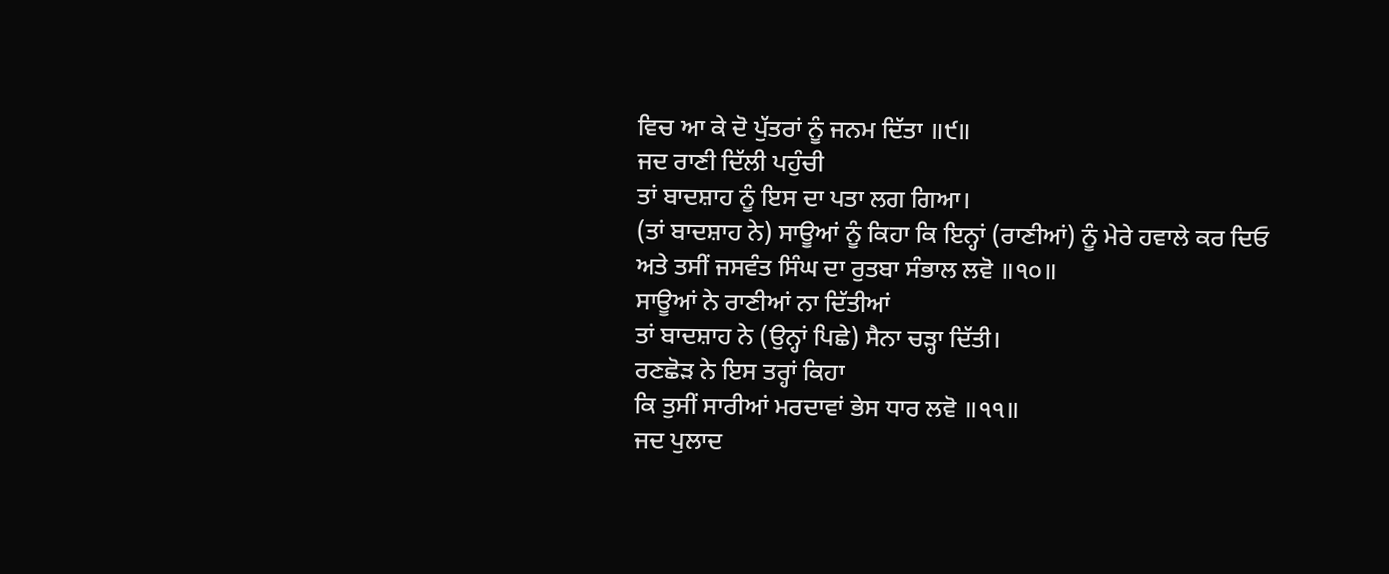ਵਿਚ ਆ ਕੇ ਦੋ ਪੁੱਤਰਾਂ ਨੂੰ ਜਨਮ ਦਿੱਤਾ ॥੯॥
ਜਦ ਰਾਣੀ ਦਿੱਲੀ ਪਹੁੰਚੀ
ਤਾਂ ਬਾਦਸ਼ਾਹ ਨੂੰ ਇਸ ਦਾ ਪਤਾ ਲਗ ਗਿਆ।
(ਤਾਂ ਬਾਦਸ਼ਾਹ ਨੇ) ਸਾਊਆਂ ਨੂੰ ਕਿਹਾ ਕਿ ਇਨ੍ਹਾਂ (ਰਾਣੀਆਂ) ਨੂੰ ਮੇਰੇ ਹਵਾਲੇ ਕਰ ਦਿਓ
ਅਤੇ ਤਸੀਂ ਜਸਵੰਤ ਸਿੰਘ ਦਾ ਰੁਤਬਾ ਸੰਭਾਲ ਲਵੋ ॥੧੦॥
ਸਾਊਆਂ ਨੇ ਰਾਣੀਆਂ ਨਾ ਦਿੱਤੀਆਂ
ਤਾਂ ਬਾਦਸ਼ਾਹ ਨੇ (ਉਨ੍ਹਾਂ ਪਿਛੇ) ਸੈਨਾ ਚੜ੍ਹਾ ਦਿੱਤੀ।
ਰਣਛੋੜ ਨੇ ਇਸ ਤਰ੍ਹਾਂ ਕਿਹਾ
ਕਿ ਤੁਸੀਂ ਸਾਰੀਆਂ ਮਰਦਾਵਾਂ ਭੇਸ ਧਾਰ ਲਵੋ ॥੧੧॥
ਜਦ ਪੁਲਾਦ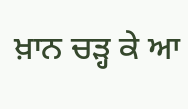ਖ਼ਾਨ ਚੜ੍ਹ ਕੇ ਆ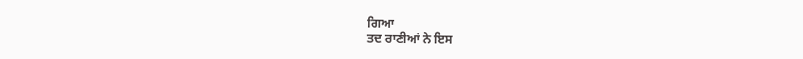ਗਿਆ
ਤਦ ਰਾਣੀਆਂ ਨੇ ਇਸ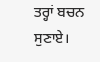ਤਰ੍ਹਾਂ ਬਚਨ ਸੁਣਾਏ।